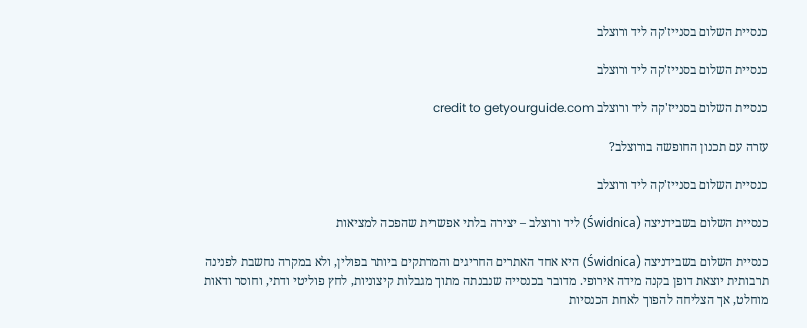כנסיית השלום בסנייז'קה ליד ורוצלב

כנסיית השלום בסנייז'קה ליד ורוצלב

כנסיית השלום בסנייז'קה ליד ורוצלב credit to getyourguide.com

עזרה עם תכנון החופשה בורוצלב?

כנסיית השלום בסנייז'קה ליד ורוצלב

כנסיית השלום בשבידניצה (Świdnica) ליד ורוצלב – יצירה בלתי אפשרית שהפכה למציאות

כנסיית השלום בשבידניצה (Świdnica) היא אחד האתרים החריגים והמרתקים ביותר בפולין, ולא במקרה נחשבת לפנינה תרבותית יוצאת דופן בקנה מידה אירופי. מדובר בכנסייה שנבנתה מתוך מגבלות קיצוניות, לחץ פוליטי ודתי, וחוסר ודאות מוחלט, אך הצליחה להפוך לאחת הכנסיות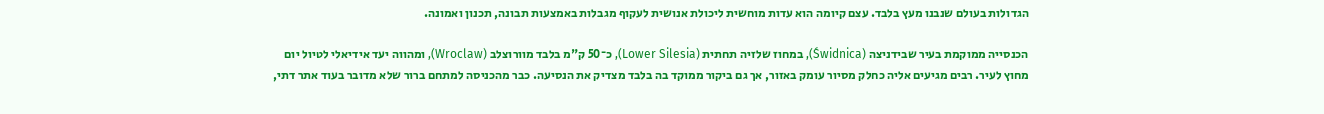הגדולות בעולם שנבנו מעץ בלבד. עצם קיומה הוא עדות מוחשית ליכולת אנושית לעקוף מגבלות באמצעות תבונה, תכנון ואמונה.

הכנסייה ממוקמת בעיר שבידניצה (Świdnica), במחוז שלזיה תחתית (Lower Silesia), כ־50 ק"מ בלבד מוורוצלב (Wroclaw), ומהווה יעד אידיאלי לטיול יום מחוץ לעיר. רבים מגיעים אליה כחלק מסיור עומק באזור, אך גם ביקור ממוקד בה בלבד מצדיק את הנסיעה. כבר מהכניסה למתחם ברור שלא מדובר בעוד אתר דתי,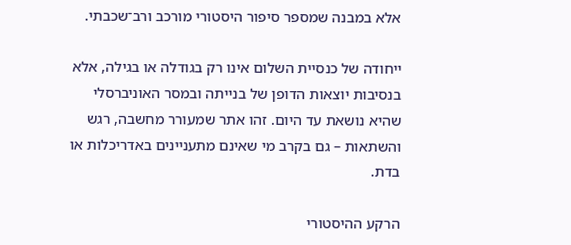אלא במבנה שמספר סיפור היסטורי מורכב ורב־שכבתי.

ייחודה של כנסיית השלום אינו רק בגודלה או בגילה, אלא בנסיבות יוצאות הדופן של בנייתה ובמסר האוניברסלי שהיא נושאת עד היום. זהו אתר שמעורר מחשבה, רגש והשתאות – גם בקרב מי שאינם מתעניינים באדריכלות או בדת.

הרקע ההיסטורי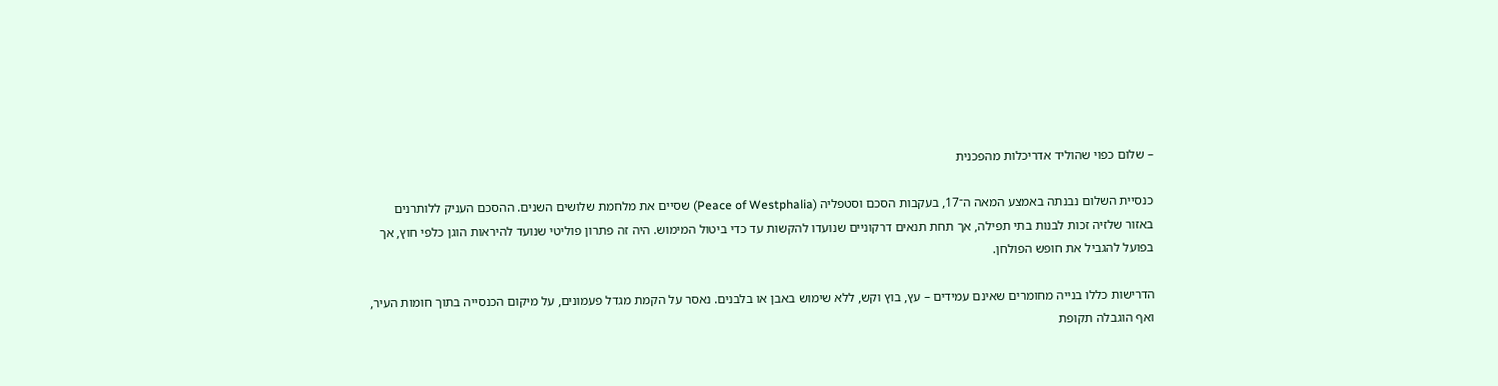– שלום כפוי שהוליד אדריכלות מהפכנית

כנסיית השלום נבנתה באמצע המאה ה־17, בעקבות הסכם וסטפליה (Peace of Westphalia) שסיים את מלחמת שלושים השנים. ההסכם העניק ללותרנים באזור שלזיה זכות לבנות בתי תפילה, אך תחת תנאים דרקוניים שנועדו להקשות עד כדי ביטול המימוש. היה זה פתרון פוליטי שנועד להיראות הוגן כלפי חוץ, אך בפועל להגביל את חופש הפולחן.

הדרישות כללו בנייה מחומרים שאינם עמידים – עץ, בוץ וקש, ללא שימוש באבן או בלבנים. נאסר על הקמת מגדל פעמונים, על מיקום הכנסייה בתוך חומות העיר, ואף הוגבלה תקופת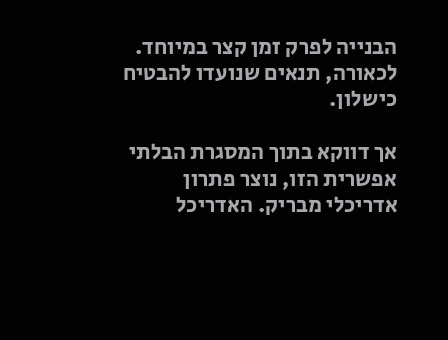הבנייה לפרק זמן קצר במיוחד. לכאורה, תנאים שנועדו להבטיח כישלון.

אך דווקא בתוך המסגרת הבלתי אפשרית הזו, נוצר פתרון אדריכלי מבריק. האדריכל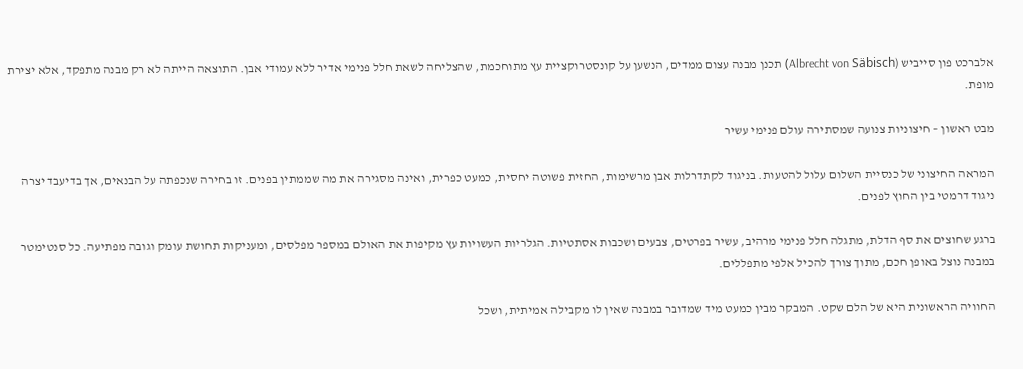אלברכט פון סייביש (Albrecht von Säbisch) תכנן מבנה עצום ממדים, הנשען על קונסטרוקציית עץ מתוחכמת, שהצליחה לשאת חלל פנימי אדיר ללא עמודי אבן. התוצאה הייתה לא רק מבנה מתפקד, אלא יצירת מופת.

מבט ראשון – חיצוניות צנועה שמסתירה עולם פנימי עשיר

המראה החיצוני של כנסיית השלום עלול להטעות. בניגוד לקתדרלות אבן מרשימות, החזית פשוטה יחסית, כמעט כפרית, ואינה מסגירה את מה שממתין בפנים. זו בחירה שנכפתה על הבנאים, אך בדיעבד יצרה ניגוד דרמטי בין החוץ לפנים.

ברגע שחוצים את סף הדלת, מתגלה חלל פנימי מרהיב, עשיר בפרטים, צבעים ושכבות אסתטיות. הגלריות העשויות עץ מקיפות את האולם במספר מפלסים, ומעניקות תחושת עומק וגובה מפתיעה. כל סנטימטר במבנה נוצל באופן חכם, מתוך צורך להכיל אלפי מתפללים.

החוויה הראשונית היא של הלם שקט. המבקר מבין כמעט מיד שמדובר במבנה שאין לו מקבילה אמיתית, ושכל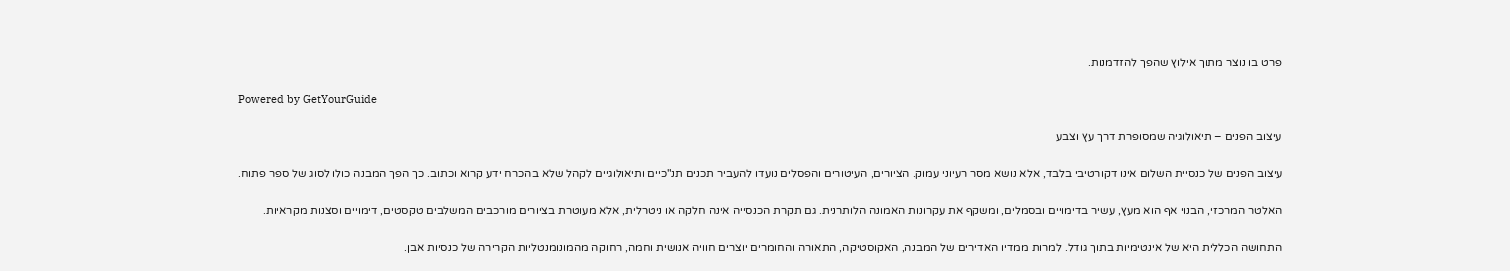פרט בו נוצר מתוך אילוץ שהפך להזדמנות.

Powered by GetYourGuide

עיצוב הפנים – תיאולוגיה שמסופרת דרך עץ וצבע

עיצוב הפנים של כנסיית השלום אינו דקורטיבי בלבד, אלא נושא מסר רעיוני עמוק. הציורים, העיטורים והפסלים נועדו להעביר תכנים תנ"כיים ותיאולוגיים לקהל שלא בהכרח ידע קרוא וכתוב. כך הפך המבנה כולו לסוג של ספר פתוח.

האלטר המרכזי, הבנוי אף הוא מעץ, עשיר בדימויים ובסמלים, ומשקף את עקרונות האמונה הלותרנית. גם תקרת הכנסייה אינה חלקה או ניטרלית, אלא מעוטרת בציורים מורכבים המשלבים טקסטים, דימויים וסצנות מקראיות.

התחושה הכללית היא של אינטימיות בתוך גודל. למרות ממדיו האדירים של המבנה, האקוסטיקה, התאורה והחומרים יוצרים חוויה אנושית וחמה, רחוקה מהמונומנטליות הקרירה של כנסיות אבן.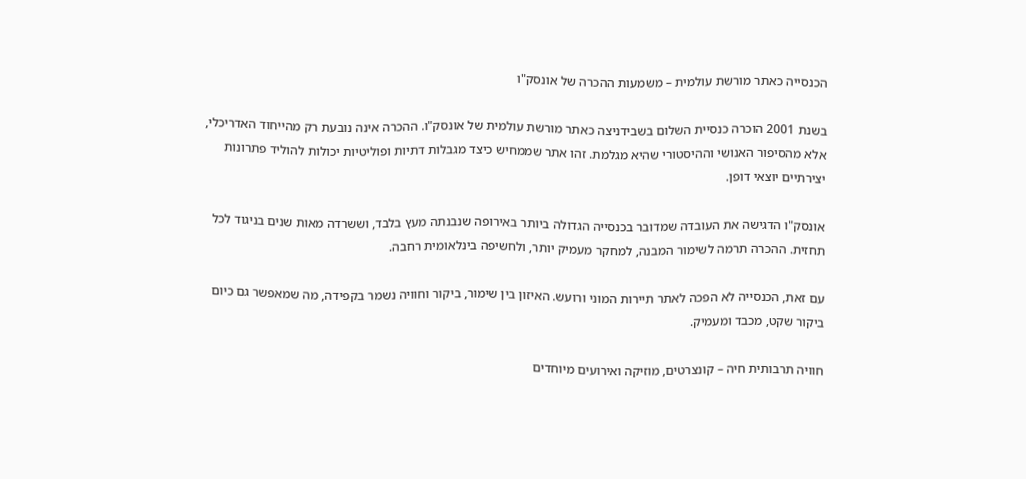הכנסייה כאתר מורשת עולמית – משמעות ההכרה של אונסק"ו

בשנת 2001 הוכרה כנסיית השלום בשבידניצה כאתר מורשת עולמית של אונסק"ו. ההכרה אינה נובעת רק מהייחוד האדריכלי, אלא מהסיפור האנושי וההיסטורי שהיא מגלמת. זהו אתר שממחיש כיצד מגבלות דתיות ופוליטיות יכולות להוליד פתרונות יצירתיים יוצאי דופן.

אונסק"ו הדגישה את העובדה שמדובר בכנסייה הגדולה ביותר באירופה שנבנתה מעץ בלבד, וששרדה מאות שנים בניגוד לכל תחזית. ההכרה תרמה לשימור המבנה, למחקר מעמיק יותר, ולחשיפה בינלאומית רחבה.

עם זאת, הכנסייה לא הפכה לאתר תיירות המוני ורועש. האיזון בין שימור, ביקור וחוויה נשמר בקפידה, מה שמאפשר גם כיום ביקור שקט, מכבד ומעמיק.

חוויה תרבותית חיה – קונצרטים, מוזיקה ואירועים מיוחדים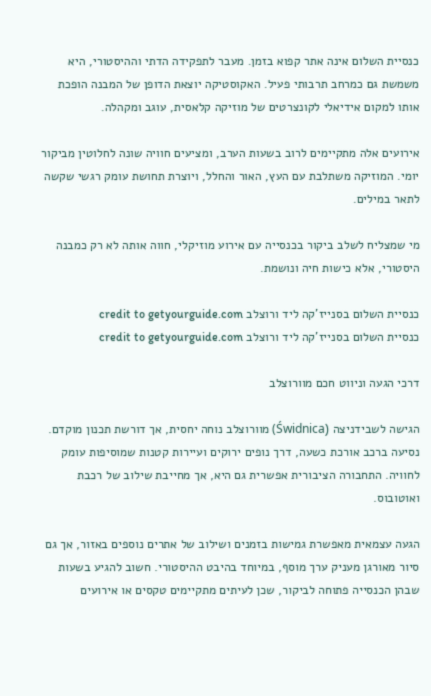כנסיית השלום אינה אתר קפוא בזמן. מעבר לתפקידה הדתי וההיסטורי, היא משמשת גם כמרחב תרבותי פעיל. האקוסטיקה יוצאת הדופן של המבנה הופכת אותו למקום אידיאלי לקונצרטים של מוזיקה קלאסית, עוגב ומקהלה.

אירועים אלה מתקיימים לרוב בשעות הערב, ומציעים חוויה שונה לחלוטין מביקור יומי. המוזיקה משתלבת עם העץ, האור והחלל, ויוצרת תחושת עומק רגשי שקשה לתאר במילים.

מי שמצליח לשלב ביקור בכנסייה עם אירוע מוזיקלי, חווה אותה לא רק כמבנה היסטורי, אלא כישות חיה ונושמת.

כנסיית השלום בסנייז'קה ליד ורוצלב credit to getyourguide.com
כנסיית השלום בסנייז'קה ליד ורוצלב credit to getyourguide.com

דרכי הגעה וניווט חכם מוורוצלב

הגישה לשבידניצה (Świdnica) מוורוצלב נוחה יחסית, אך דורשת תכנון מוקדם. נסיעה ברכב אורכת כשעה, דרך נופים ירוקים ועיירות קטנות שמוסיפות עומק לחוויה. התחבורה הציבורית אפשרית גם היא, אך מחייבת שילוב של רכבת ואוטובוס.

הגעה עצמאית מאפשרת גמישות בזמנים ושילוב של אתרים נוספים באזור, אך גם סיור מאורגן מעניק ערך מוסף, במיוחד בהיבט ההיסטורי. חשוב להגיע בשעות שבהן הכנסייה פתוחה לביקור, שכן לעיתים מתקיימים טקסים או אירועים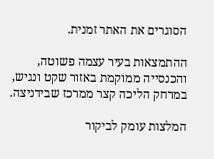הסוגרים את האתר זמנית.

ההתמצאות בעיר עצמה פשוטה, והכנסייה ממוקמת באזור שקט ונגיש, במרחק הליכה קצר ממרכז שבידניצה.

המלצות עומק לביקור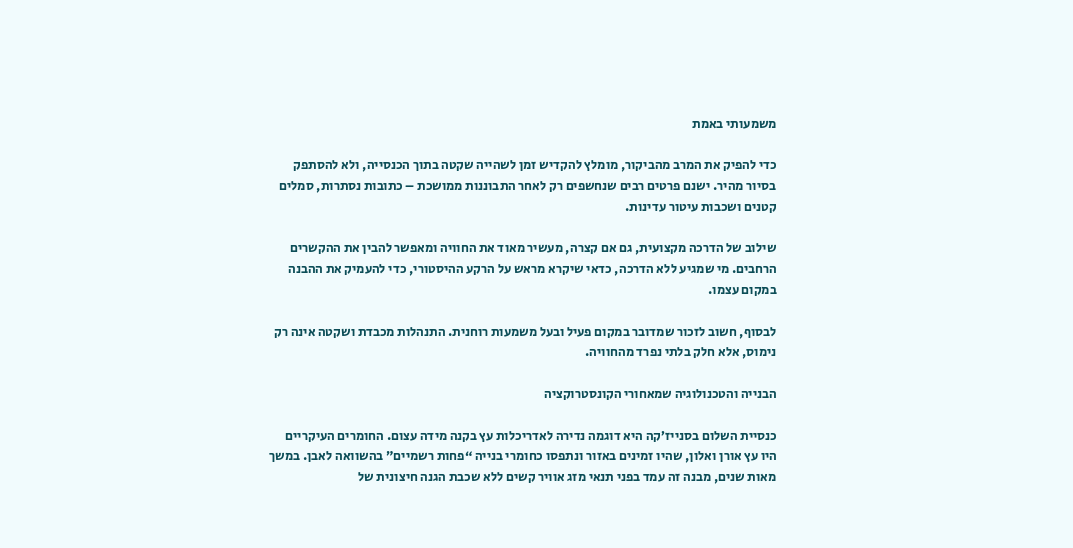משמעותי באמת

כדי להפיק את המרב מהביקור, מומלץ להקדיש זמן לשהייה שקטה בתוך הכנסייה, ולא להסתפק בסיור מהיר. ישנם פרטים רבים שנחשפים רק לאחר התבוננות ממושכת – כתובות נסתרות, סמלים קטנים ושכבות עיטור עדינות.

שילוב של הדרכה מקצועית, גם אם קצרה, מעשיר מאוד את החוויה ומאפשר להבין את ההקשרים הרחבים. מי שמגיע ללא הדרכה, כדאי שיקרא מראש על הרקע ההיסטורי, כדי להעמיק את ההבנה במקום עצמו.

לבסוף, חשוב לזכור שמדובר במקום פעיל ובעל משמעות רוחנית. התנהלות מכבדת ושקטה אינה רק נימוס, אלא חלק בלתי נפרד מהחוויה.

הבנייה והטכנולוגיה שמאחורי הקונסטרוקציה

כנסיית השלום בסנייז’קה היא דוגמה נדירה לאדריכלות עץ בקנה מידה עצום. החומרים העיקריים היו עץ אורן ואלון, שהיו זמינים באזור ונתפסו כחומרי בנייה “פחות רשמיים” בהשוואה לאבן. במשך מאות שנים, מבנה זה עמד בפני תנאי מזג אוויר קשים ללא שכבת הגנה חיצונית של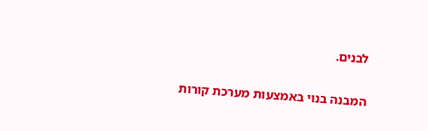לבנים.

המבנה בנוי באמצעות מערכת קורות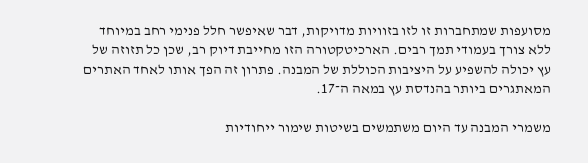מסועפות שמתחברות זו לזו בזוויות מדויקות, דבר שאיפשר חלל פנימי רחב במיוחד ללא צורך בעמודי תמך רבים. הארכיטקטורה הזו מחייבת דיוק רב, שכן כל תזוזה של עץ יכולה להשפיע על היציבות הכוללת של המבנה. פתרון זה הפך אותו לאחד האתרים המאתגרים ביותר בהנדסת עץ במאה ה־17.

משמרי המבנה עד היום משתמשים בשיטות שימור ייחודיות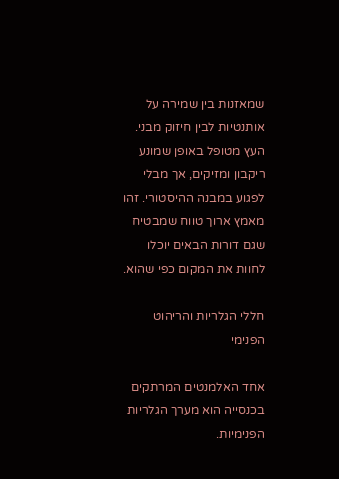שמאזנות בין שמירה על אותנטיות לבין חיזוק מבני. העץ מטופל באופן שמונע ריקבון ומזיקים, אך מבלי לפגוע במבנה ההיסטורי. זהו מאמץ ארוך טווח שמבטיח שגם דורות הבאים יוכלו לחוות את המקום כפי שהוא.

חללי הגלריות והריהוט הפנימי

אחד האלמנטים המרתקים בכנסייה הוא מערך הגלריות הפנימיות.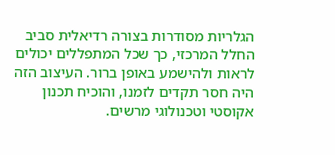הגלריות מסודרות בצורה רדיאלית סביב החלל המרכזי, כך שכל המתפללים יכולים לראות ולהישמע באופן ברור. העיצוב הזה היה חסר תקדים לזמנו, והוכיח תכנון אקוסטי וטכנולוגי מרשים.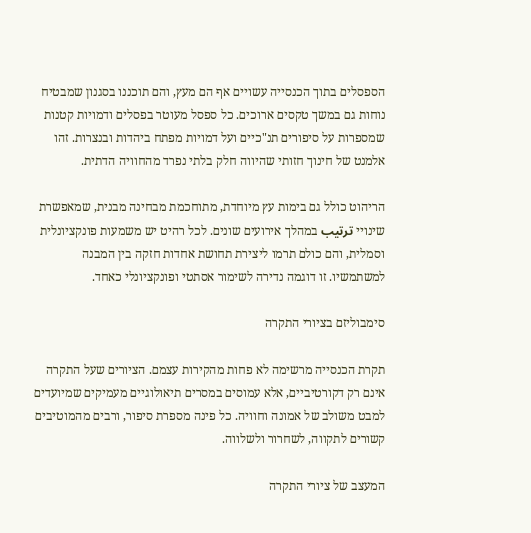הספסלים בתוך הכנסייה עשויים אף הם מעץ, והם תוכננו בסגנון שמבטיח נוחות גם במשך טקסים ארוכים. כל ספסל מעוטר בפסלים ודמויות קטנות שמספרות על סיפורים תנ"כיים ועל דמויות מפתח ביהדות ובנצרות. זהו אלמנט של חינוך חזותי שהיווה חלק בלתי נפרד מהחוויה הדתית.

הריהוט כולל גם בימות עץ מיוחדת, מתוחכמת מבחינה מבנית, שמאפשרת שינויי ترتیب במהלך אירועים שונים. לכל רהיט יש משמעות פונקציונלית וסמלית, והם כולם תרמו ליצירת תחושת אחדות חזקה בין המבנה למשתמשיו. זו דוגמה נדירה לשימור אסתטי ופונקציונלי כאחד.

סימבוליזם בציורי התקרה

תקרת הכנסייה מרשימה לא פחות מהקירות עצמם. הציורים שעל התקרה אינם רק דקורטיביים, אלא עמוסים במסרים תיאולוגיים מעמיקים שמיועדים למבט משולב של אמונה וחוויה. כל פינה מספרת סיפור, ורבים מהמוטיבים קשורים לתקווה, לשחרור ולשלווה.

המעצב של ציורי התקרה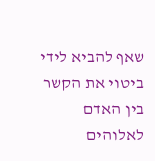שאף להביא לידי ביטוי את הקשר בין האדם לאלוהים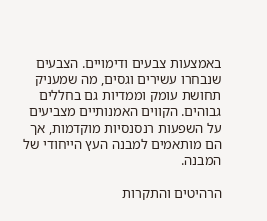באמצעות צבעים ודימויים. הצבעים שנבחרו עשירים וגסים, מה שמעניק תחושת עומק וממדיות גם בחללים גבוהים. הקווים האמנותיים מצביעים על השפעות רנסנסיות מוקדמות, אך הם מותאמים למבנה העץ הייחודי של המבנה.

הרהיטים והתקרות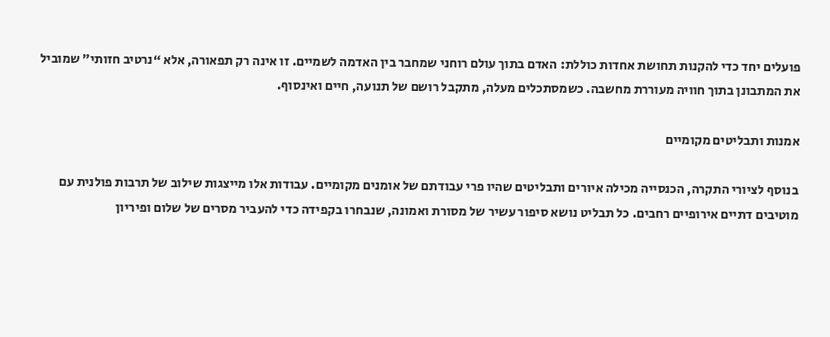פועלים יחד כדי להקנות תחושת אחדות כוללת: האדם בתוך עולם רוחני שמחבר בין האדמה לשמיים. זו אינה רק תפאורה, אלא “נרטיב חזותי” שמוביל את המתבונן בתוך חוויה מעוררת מחשבה. כשמסתכלים מעלה, מתקבל רושם של תנועה, חיים ואינסוף.

אמנות ותבליטים מקומיים

בנוסף לציורי התקרה, הכנסייה מכילה איורים ותבליטים שהיו פרי עבודתם של אומנים מקומיים. עבודות אלו מייצגות שילוב של תרבות פולנית עם מוטיבים דתיים אירופיים רחבים. כל תבליט נושא סיפור עשיר של מסורת ואמונה, שנבחרו בקפידה כדי להעביר מסרים של שלום ופיריון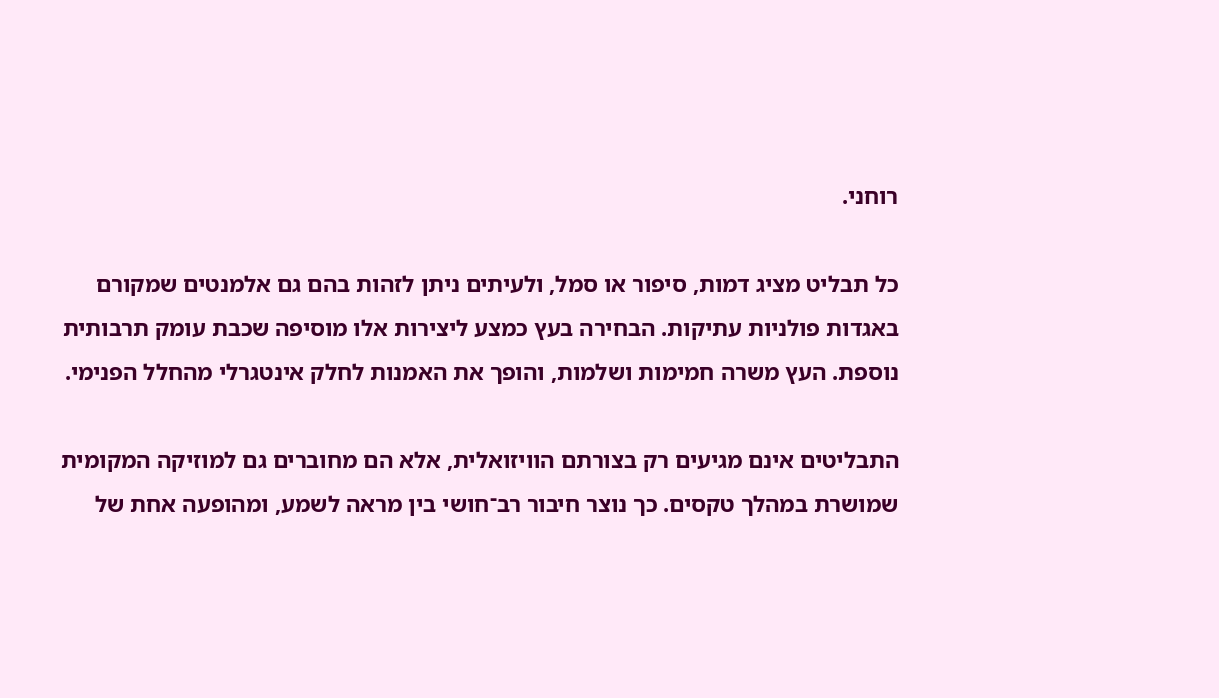רוחני.

כל תבליט מציג דמות, סיפור או סמל, ולעיתים ניתן לזהות בהם גם אלמנטים שמקורם באגדות פולניות עתיקות. הבחירה בעץ כמצע ליצירות אלו מוסיפה שכבת עומק תרבותית נוספת. העץ משרה חמימות ושלמות, והופך את האמנות לחלק אינטגרלי מהחלל הפנימי.

התבליטים אינם מגיעים רק בצורתם הוויזואלית, אלא הם מחוברים גם למוזיקה המקומית שמושרת במהלך טקסים. כך נוצר חיבור רב־חושי בין מראה לשמע, ומהופעה אחת של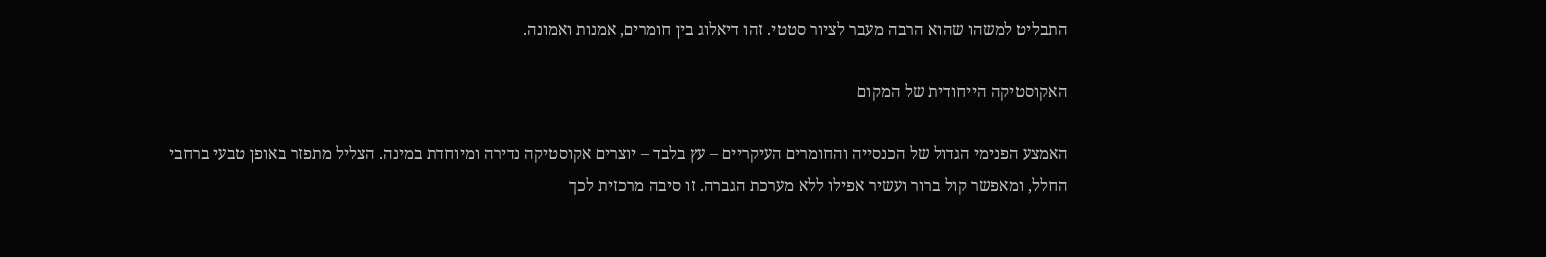התבליט למשהו שהוא הרבה מעבר לציור סטטי. זהו דיאלוג בין חומרים, אמנות ואמונה.

האקוסטיקה הייחודית של המקום

האמצע הפנימי הגדול של הכנסייה והחומרים העיקריים – עץ בלבד – יוצרים אקוסטיקה נדירה ומיוחדת במינה. הצליל מתפזר באופן טבעי ברחבי החלל, ומאפשר קול ברור ועשיר אפילו ללא מערכת הגברה. זו סיבה מרכזית לכך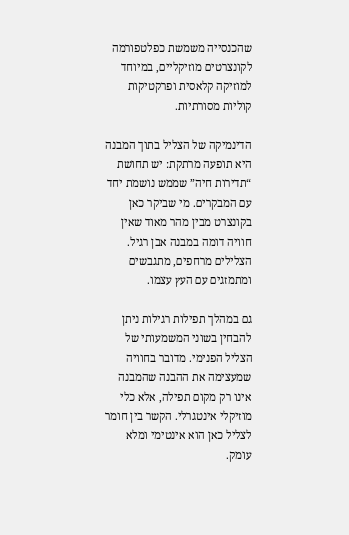שהכנסייה משמשת כפלטפורמה לקונצרטים מוזיקליים, במיוחד למוזיקה קלאסית ופרקטיקות קוליות מסורתיות.

הדינמיקה של הצליל בתוך המבנה היא תופעה מרתקת: יש תחושת “תדירות חיה” שממש נושמת יחד עם המבקרים. מי שביקר כאן בקונצרט מבין מהר מאוד שאין חוויה דומה במבנה אבן רגיל. הצלילים מרחפים, מתגבשים ומתמזגים עם העץ עצמו.

גם במהלך תפילות רגילות ניתן להבחין בשוני המשמעותי של הצליל הפנימי. מדובר בחוויה שמעצימה את ההבנה שהמבנה אינו רק מקום תפילה, אלא כלי מוזיקלי אינטגרלי. הקשר בין חומר לצליל כאן הוא אינטימי ומלא עומק.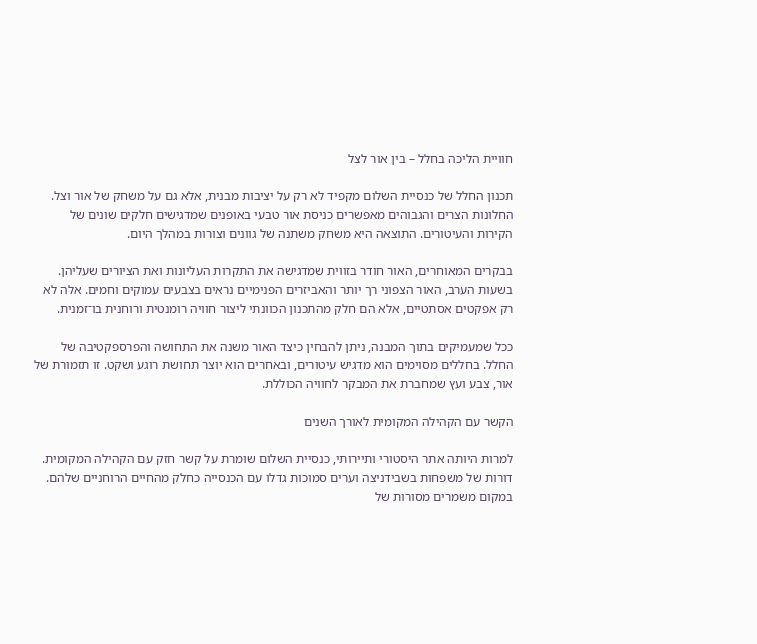חוויית הליכה בחלל – בין אור לצל

תכנון החלל של כנסיית השלום מקפיד לא רק על יציבות מבנית, אלא גם על משחק של אור וצל. החלונות הצרים והגבוהים מאפשרים כניסת אור טבעי באופנים שמדגישים חלקים שונים של הקירות והעיטורים. התוצאה היא משחק משתנה של גוונים וצורות במהלך היום.

בבקרים המאוחרים, האור חודר בזווית שמדגישה את התקרות העליונות ואת הציורים שעליהן. בשעות הערב, האור הצפוני רך יותר והאביזרים הפנימיים נראים בצבעים עמוקים וחמים. אלה לא רק אפקטים אסתטיים, אלא הם חלק מהתכנון הכוונתי ליצור חוויה רומנטית ורוחנית בו־זמנית.

ככל שמעמיקים בתוך המבנה, ניתן להבחין כיצד האור משנה את התחושה והפרספקטיבה של החלל. בחללים מסוימים הוא מדגיש עיטורים, ובאחרים הוא יוצר תחושת רוגע ושקט. זו תזמורת של אור, צבע ועץ שמחברת את המבקר לחוויה הכוללת.

הקשר עם הקהילה המקומית לאורך השנים

למרות היותה אתר היסטורי ותיירותי, כנסיית השלום שומרת על קשר חזק עם הקהילה המקומית. דורות של משפחות בשבידניצה וערים סמוכות גדלו עם הכנסייה כחלק מהחיים הרוחניים שלהם. במקום משמרים מסורות של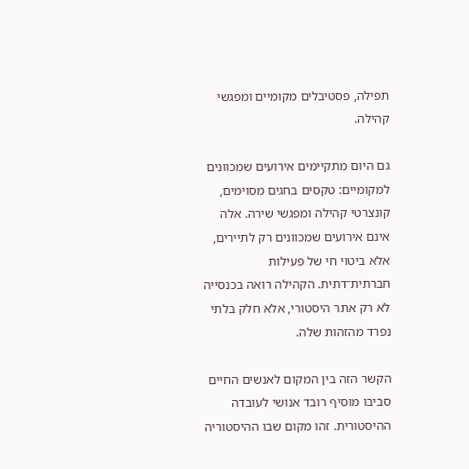תפילה, פסטיבלים מקומיים ומפגשי קהילה.

גם היום מתקיימים אירועים שמכוונים למקומיים: טקסים בחגים מסוימים, קונצרטי קהילה ומפגשי שירה. אלה אינם אירועים שמכוונים רק לתיירים, אלא ביטוי חי של פעילות חברתית־דתית. הקהילה רואה בכנסייה לא רק אתר היסטורי, אלא חלק בלתי נפרד מהזהות שלה.

הקשר הזה בין המקום לאנשים החיים סביבו מוסיף רובד אנושי לעובדה ההיסטורית. זהו מקום שבו ההיסטוריה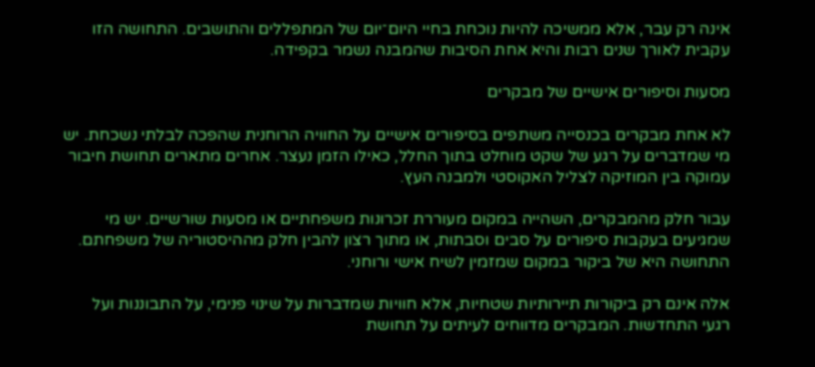אינה רק עבר, אלא ממשיכה להיות נוכחת בחיי היום־יום של המתפללים והתושבים. התחושה הזו עקבית לאורך שנים רבות והיא אחת הסיבות שהמבנה נשמר בקפידה.

מסעות וסיפורים אישיים של מבקרים

לא אחת מבקרים בכנסייה משתפים בסיפורים אישיים על החוויה הרוחנית שהפכה לבלתי נשכחת. יש מי שמדברים על רגע של שקט מוחלט בתוך החלל, כאילו הזמן נעצר. אחרים מתארים תחושת חיבור עמוקה בין המוזיקה לצליל האקוסטי ולמבנה העץ.

עבור חלק מהמבקרים, השהייה במקום מעוררת זכרונות משפחתיים או מסעות שורשיים. יש מי שמגיעים בעקבות סיפורים על סבים וסבתות, או מתוך רצון להבין חלק מההיסטוריה של משפחתם. התחושה היא של ביקור במקום שמזמין לשיח אישי ורוחני.

אלה אינם רק ביקורות תיירותיות שטחיות, אלא חוויות שמדברות על שינוי פנימי, על התבוננות ועל רגעי התחדשות. המבקרים מדווחים לעיתים על תחושת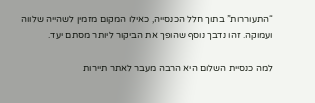“התעוררות” בתוך חלל הכנסייה, כאילו המקום מזמין לשהייה שלווה ועמוקה. זהו נדבך נוסף שהופך את הביקור ליותר מסתם יעד.

למה כנסיית השלום היא הרבה מעבר לאתר תיירות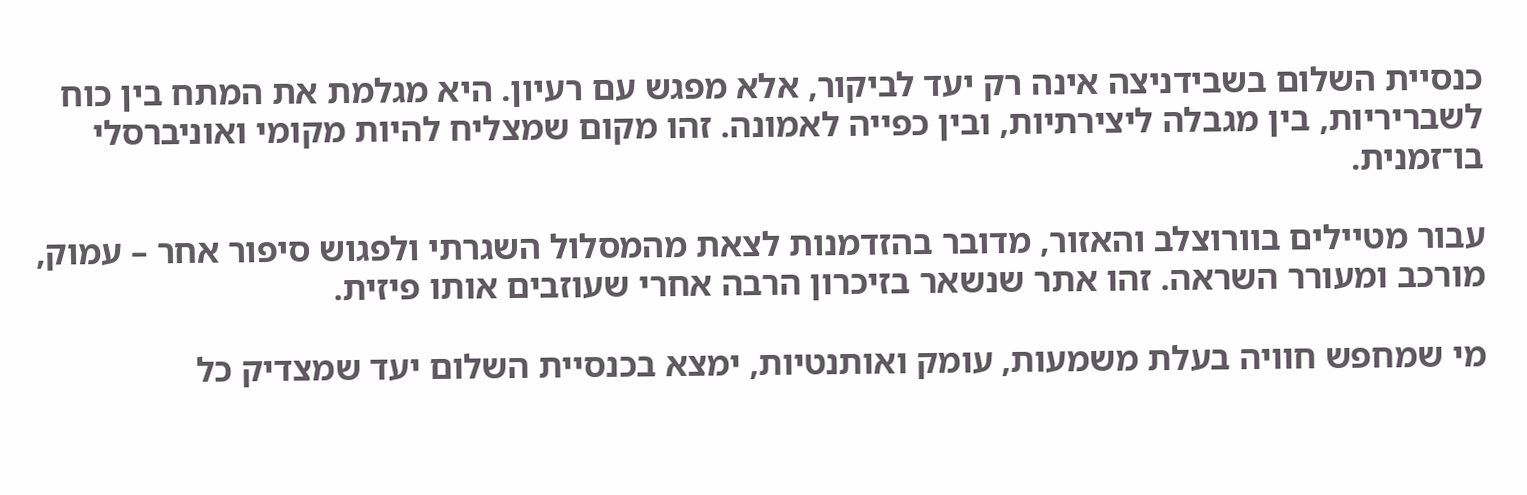כנסיית השלום בשבידניצה אינה רק יעד לביקור, אלא מפגש עם רעיון. היא מגלמת את המתח בין כוח לשבריריות, בין מגבלה ליצירתיות, ובין כפייה לאמונה. זהו מקום שמצליח להיות מקומי ואוניברסלי בו־זמנית.

עבור מטיילים בוורוצלב והאזור, מדובר בהזדמנות לצאת מהמסלול השגרתי ולפגוש סיפור אחר – עמוק, מורכב ומעורר השראה. זהו אתר שנשאר בזיכרון הרבה אחרי שעוזבים אותו פיזית.

מי שמחפש חוויה בעלת משמעות, עומק ואותנטיות, ימצא בכנסיית השלום יעד שמצדיק כל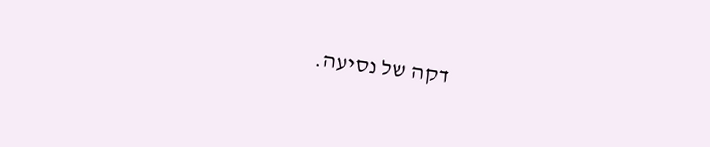דקה של נסיעה.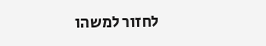לחזור למשהו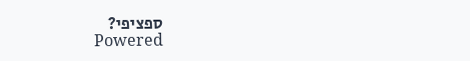ספציפי?
Powered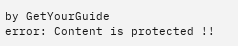by GetYourGuide
error: Content is protected !!